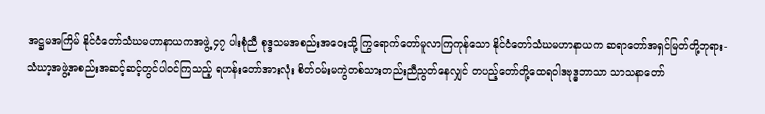အဋ္ဌမအကြိမ် နိုင်ငံတော်သံဃမဟာနာယကအဖွဲ့ ၄၇ ပါးစုံညီ စုဒ္ဒသမအစည်းအဝေးသို့ ကြွရောက်တော်မူလာကြကုန်သော နိုင်ငံတော်သံဃမဟာနာယက ဆရာတော်အရှင်မြတ်တို့ဘုရား-
သံဃာ့အဖွဲ့အစည်းအဆင့်ဆင့်တွင်ပါဝင်ကြသည့် ရဟန်းတော်အားလုံး စိတ်ဝမ်းမကွဲတစ်သားတည်းညီညွတ်နေလျှင် တပည့်တော်တို့ထေရဝါဒဗုဒ္ဓဘာသာ သာသနာတော်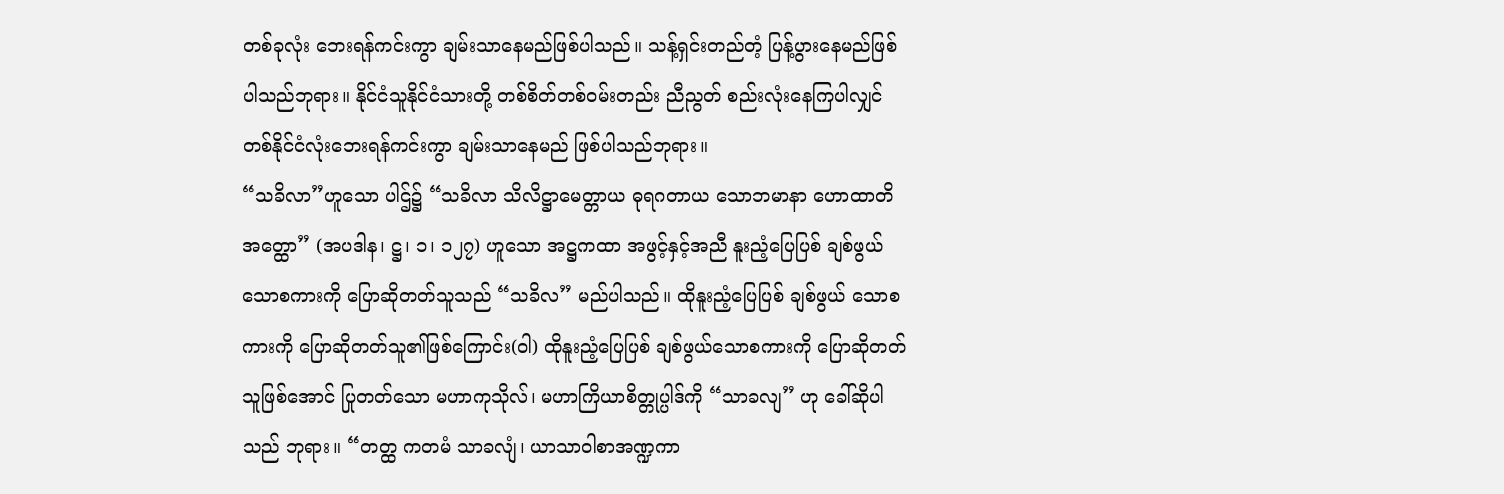တစ်ခုလုံး ဘေးရန်ကင်းကွာ ချမ်းသာနေမည်ဖြစ်ပါသည်။ သန့်ရှင်းတည်တံ့ ပြန့်ပွားနေမည်ဖြစ် ပါသည်ဘုရား။ နိုင်ငံသူနိုင်ငံသားတို့ တစ်စိတ်တစ်ဝမ်းတည်း ညီညွတ် စည်းလုံးနေကြပါလျှင် တစ်နိုင်ငံလုံးဘေးရန်ကင်းကွာ ချမ်းသာနေမည် ဖြစ်ပါသည်ဘုရား။
“သခိလာ”ဟူသော ပါဌ်၌ “သခိလာ သိလိဋ္ဌာမေတ္တာယ ဓုရဂတာယ သောဘမာနာ ဟောထာတိ အတ္ထော” (အပဒါန၊ ဋ္ဌ၊ ၁၊ ၁၂၇) ဟူသော အဋ္ဌကထာ အဖွင့်နှင့်အညီ နူးညံ့ပြေပြစ် ချစ်ဖွယ်သောစကားကို ပြောဆိုတတ်သူသည် “သခိလ” မည်ပါသည်။ ထိုနူးညံ့ပြေပြစ် ချစ်ဖွယ် သောစကားကို ပြောဆိုတတ်သူ၏ဖြစ်ကြောင်း(ဝါ) ထိုနူးညံ့ပြေပြစ် ချစ်ဖွယ်သောစကားကို ပြောဆိုတတ်သူဖြစ်အောင် ပြုတတ်သော မဟာကုသိုလ်၊ မဟာကြိယာစိတ္တုပ္ပါဒ်ကို “သာခလျ” ဟု ခေါ်ဆိုပါသည် ဘုရား။ “တတ္ထ ကတမံ သာခလျံ၊ ယာသာဝါစာအဏ္ဍကာ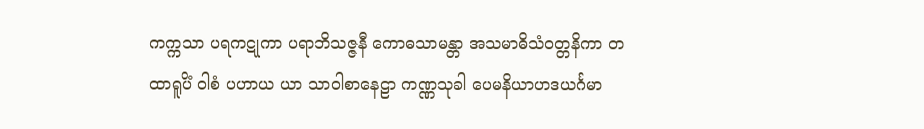ကက္ကသာ ပရကဋုကာ ပရာဘိသဇ္ဇနီ ကောဓသာမန္တာ အသမာဓိသံဝတ္တနိကာ တထာရူပိံ ဝါစံ ပဟာယ ယာ သာဝါစာနေဠာ ကဏ္ဏသုခါ ပေမနိယာဟဒယင်္ဂမာ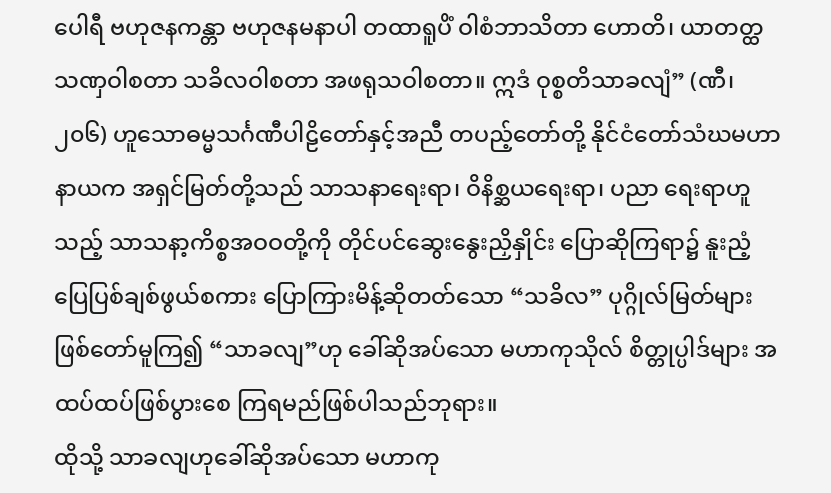ပေါရီ ဗဟုဇနကန္တာ ဗဟုဇနမနာပါ တထာရူပိံ ဝါစံဘာသိတာ ဟောတိ၊ ယာတတ္ထ သဏှဝါစတာ သခိလဝါစတာ အဖရုသဝါစတာ။ ဣဒံ ဝုစ္စတိသာခလျံ” (ဏီ၊ ၂၀၆) ဟူသောဓမ္မသင်္ဂဏီပါဠိတော်နှင့်အညီ တပည့်တော်တို့ နိုင်ငံတော်သံဃမဟာ နာယက အရှင်မြတ်တို့သည် သာသနာရေးရာ၊ ဝိနိစ္ဆယရေးရာ၊ ပညာ ရေးရာဟူသည့် သာသနာ့ကိစ္စအဝဝတို့ကို တိုင်ပင်ဆွေးနွေးညှိနှိုင်း ပြောဆိုကြရာ၌ နူးညံ့ပြေပြစ်ချစ်ဖွယ်စကား ပြောကြားမိန့်ဆိုတတ်သော “သခိလ” ပုဂ္ဂိုလ်မြတ်များ ဖြစ်တော်မူကြ၍ “သာခလျ”ဟု ခေါ်ဆိုအပ်သော မဟာကုသိုလ် စိတ္တုပ္ပါဒ်များ အထပ်ထပ်ဖြစ်ပွားစေ ကြရမည်ဖြစ်ပါသည်ဘုရား။
ထိုသို့ သာခလျဟုခေါ်ဆိုအပ်သော မဟာကု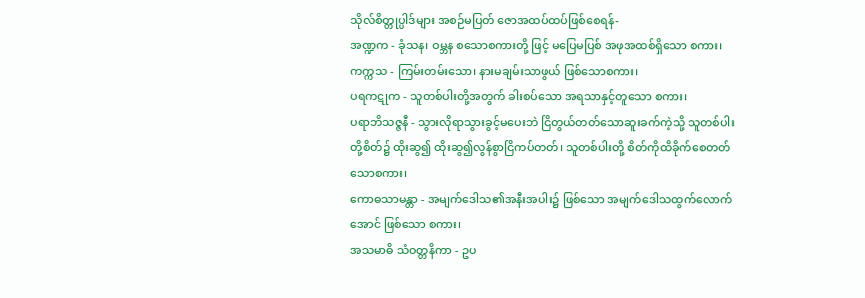သိုလ်စိတ္တုပ္ပါဒ်များ အစဉ်မပြတ် ဇောအထပ်ထပ်ဖြစ်စေရန်-
အဏ္ဍက - ခုံသန၊ ဝမ္ဘန စသောစကားတို့ ဖြင့် မပြေမပြစ် အဖုအထစ်ရှိသော စကား၊
ကက္ကသ - ကြမ်းတမ်းသော၊ နားမချမ်းသာဖွယ် ဖြစ်သောစကား၊
ပရကဋုက - သူတစ်ပါးတို့အတွက် ခါးစပ်သော အရသာနှင့်တူသော စကား၊
ပရာဘိသဇ္ဇနီ - သွားလိုရာသွားခွင့်မပေးဘဲ ငြိတွယ်တတ်သောဆူးခက်ကဲ့သို့ သူတစ်ပါးတို့စိတ်၌ ထိုးဆွ၍ ထိုးဆွ၍လွန်စွာငြိကပ်တတ်၊ သူတစ်ပါးတို့ စိတ်ကိုထိခိုက်စေတတ်သောစကား၊
ကောဓသာမန္တာ - အမျက်ဒေါသ၏အနီးအပါး၌ ဖြစ်သော အမျက်ဒေါသထွက်လောက်အောင် ဖြစ်သော စကား၊
အသမာဓိ သံဝတ္တနိကာ - ဥပ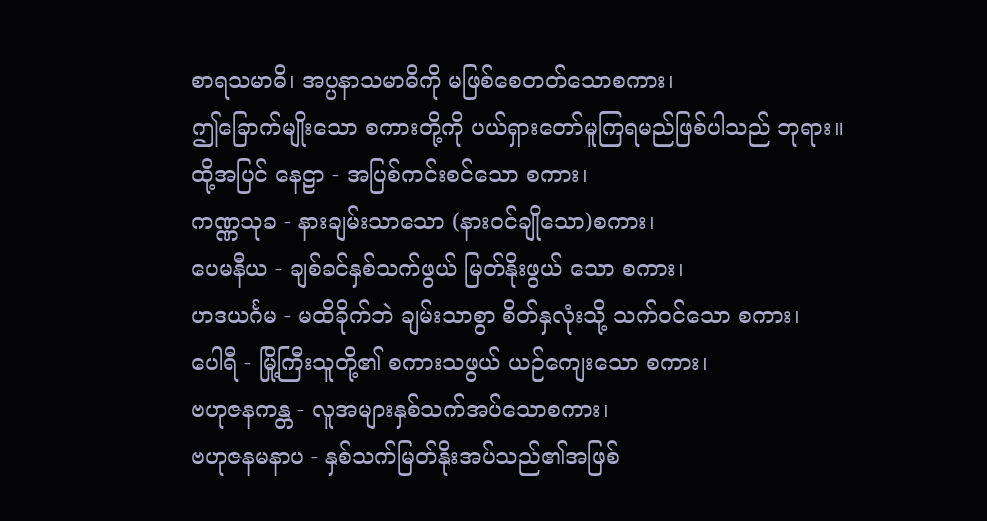စာရသမာဓိ၊ အပ္ပနာသမာဓိကို မဖြစ်စေတတ်သောစကား၊
ဤခြောက်မျိုးသော စကားတို့ကို ပယ်ရှားတော်မူကြရမည်ဖြစ်ပါသည် ဘုရား။
ထို့အပြင် နေဠာ - အပြစ်ကင်းစင်သော စကား၊
ကဏ္ဏသုခ - နားချမ်းသာသော (နားဝင်ချိုသော)စကား၊
ပေမနီယ - ချစ်ခင်နှစ်သက်ဖွယ် မြတ်နိုးဖွယ် သော စကား၊
ဟဒယင်္ဂမ - မထိခိုက်ဘဲ ချမ်းသာစွာ စိတ်နှလုံးသို့ သက်ဝင်သော စကား၊
ပေါရီ - မြို့ကြီးသူတို့၏ စကားသဖွယ် ယဉ်ကျေးသော စကား၊
ဗဟုဇနကန္တ - လူအများနှစ်သက်အပ်သောစကား၊
ဗဟုဇနမနာပ - နှစ်သက်မြတ်နိုးအပ်သည်၏အဖြစ်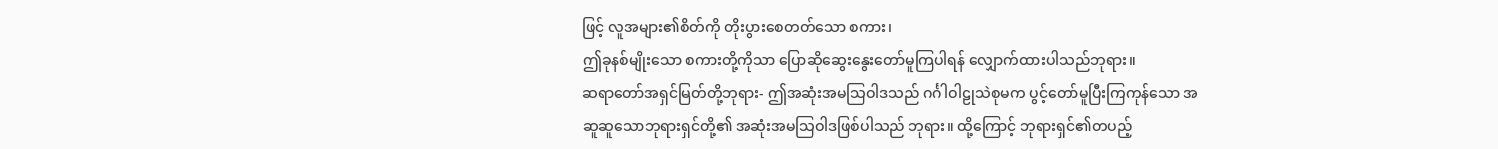ဖြင့် လူအများ၏စိတ်ကို တိုးပွားစေတတ်သော စကား၊
ဤခုနစ်မျိုးသော စကားတို့ကိုသာ ပြောဆိုဆွေးနွေးတော်မူကြပါရန် လျှောက်ထားပါသည်ဘုရား။
ဆရာတော်အရှင်မြတ်တို့ဘုရား- ဤအဆုံးအမသြဝါဒသည် ဂင်္ဂါဝါဠုသဲစုမက ပွင့်တော်မူပြီးကြကုန်သော အဆူဆူသောဘုရားရှင်တို့၏ အဆုံးအမသြဝါဒဖြစ်ပါသည် ဘုရား။ ထို့ကြောင့် ဘုရားရှင်၏တပည့်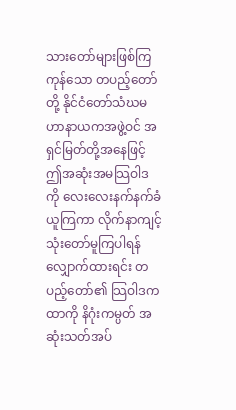သားတော်များဖြစ်ကြကုန်သော တပည့်တော်တို့ နိုင်ငံတော်သံဃမဟာနာယကအဖွဲ့ဝင် အရှင်မြတ်တို့အနေဖြင့် ဤအဆုံးအမသြဝါဒကို လေးလေးနက်နက်ခံယူကြကာ လိုက်နာကျင့်သုံးတော်မူကြပါရန် လျှောက်ထားရင်း တပည့်တော်၏ သြဝါဒကထာကို နိဂုံးကမ္ပတ် အဆုံးသတ်အပ်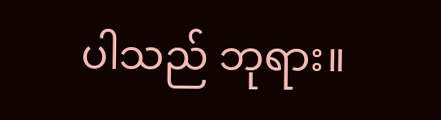ပါသည် ဘုရား။